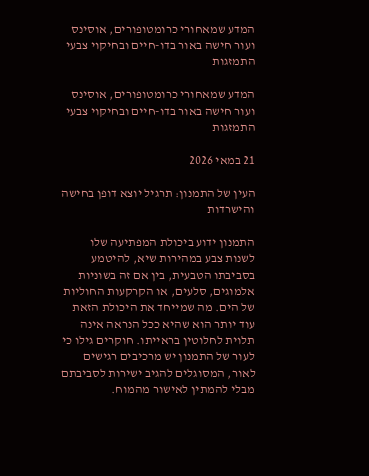המדע שמאחורי כרומטופורים, אוסינס ועור חישה באור בדו-חיים ובחיקוי צבעי התמזגות

המדע שמאחורי כרומטופורים, אוסינס ועור חישה באור בדו-חיים ובחיקוי צבעי התמזגות

21 במאי 2026

העין של התמנון: תרגיל יוצא דופן בחישה והישרדות

התמנון ידוע ביכולת המפתיעה שלו לשנות צבע במהירות שיא, להיטמע בסביבתו הטבעית, בין אם זה בשוניות אלמוגים, סלעים, או הקרקעות החוליות של הים. מה שמייחד את היכולת הזאת עוד יותר הוא שהיא ככל הנראה אינה תלוית לחלוטין בראייתו. חוקרים גילו כי לעור של התמנון יש מרכיבים רגישים לאור, המסוגלים להגיב ישירות לסביבתם מבלי להמתין לאישור מהמוח.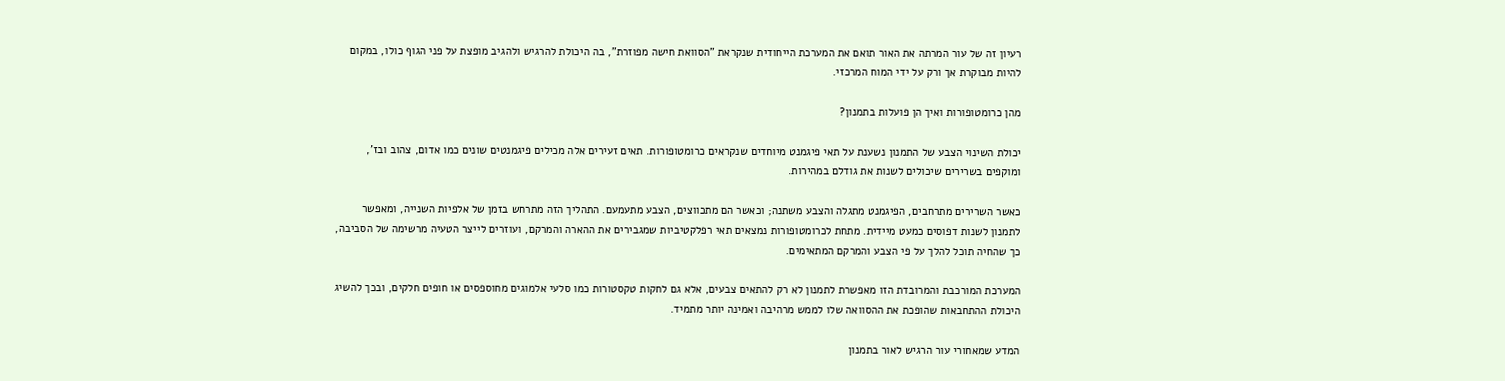רעיון זה של עור המרתה את האור תואם את המערכת הייחודית שנקראת "הסוואת חישה מפוזרת", בה היכולת להרגיש ולהגיב מופצת על פני הגוף כולו, במקום להיות מבוקרת אך ורק על ידי המוח המרכזי.

מהן כרומטופורות ואיך הן פועלות בתמנון?

יכולת השינוי הצבע של התמנון נשענת על תאי פיגמנט מיוחדים שנקראים כרומטופורות. תאים זעירים אלה מכילים פיגמנטים שונים כמו אדום, צהוב ובז’, ומוקפים בשרירים שיכולים לשנות את גודלם במהירות.

כאשר השרירים מתרחבים, הפיגמנט מתגלה והצבע משתנה; וכאשר הם מתכווצים, הצבע מתעמעם. התהליך הזה מתרחש בזמן של אלפיות השנייה, ומאפשר לתמנון לשנות דפוסים כמעט מיידית. מתחת לכרומטופורות נמצאים תאי רפלקטיביות שמגבירים את ההארה והמרקם, ועוזרים לייצר הטעיה מרשימה של הסביבה, כך שהחיה תוכל להלך על פי הצבע והמרקם המתאימים.

המערכת המורכבת והמרובדת הזו מאפשרת לתמנון לא רק להתאים צבעים, אלא גם לחקות טקסטורות כמו סלעי אלמוגים מחוספסים או חופים חלקים, ובכך להשיג היכולת ההתחבאות שהופכת את ההסוואה שלו לממש מרהיבה ואמינה יותר מתמיד.

המדע שמאחורי עור הרגיש לאור בתמנון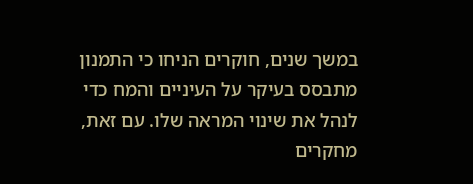במשך שנים, חוקרים הניחו כי התמנון מתבסס בעיקר על העיניים והמח כדי לנהל את שינוי המראה שלו. עם זאת, מחקרים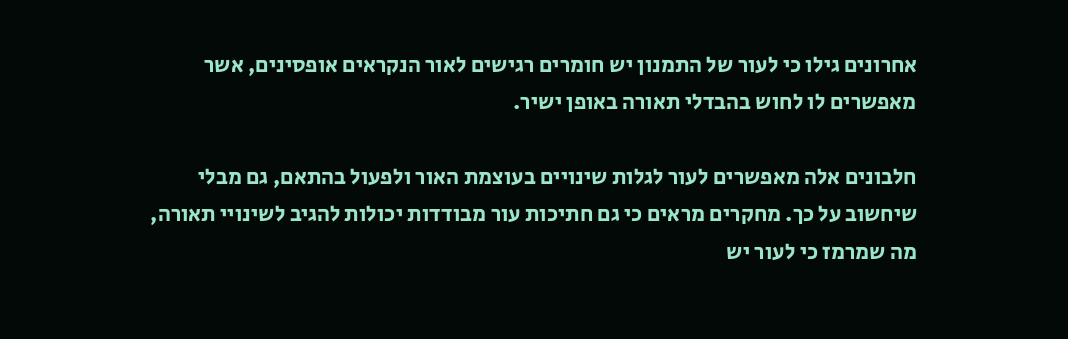אחרונים גילו כי לעור של התמנון יש חומרים רגישים לאור הנקראים אופסינים, אשר מאפשרים לו לחוש בהבדלי תאורה באופן ישיר.

חלבונים אלה מאפשרים לעור לגלות שינויים בעוצמת האור ולפעול בהתאם, גם מבלי שיחשוב על כך. מחקרים מראים כי גם חתיכות עור מבודדות יכולות להגיב לשינויי תאורה, מה שמרמז כי לעור יש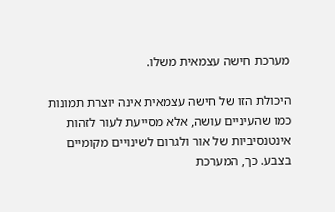מערכת חישה עצמאית משלו.

היכולת הזו של חישה עצמאית אינה יוצרת תמונות כמו שהעיניים עושה, אלא מסייעת לעור לזהות אינטנסיביות של אור ולגרום לשינויים מקומיים בצבע. כך, המערכת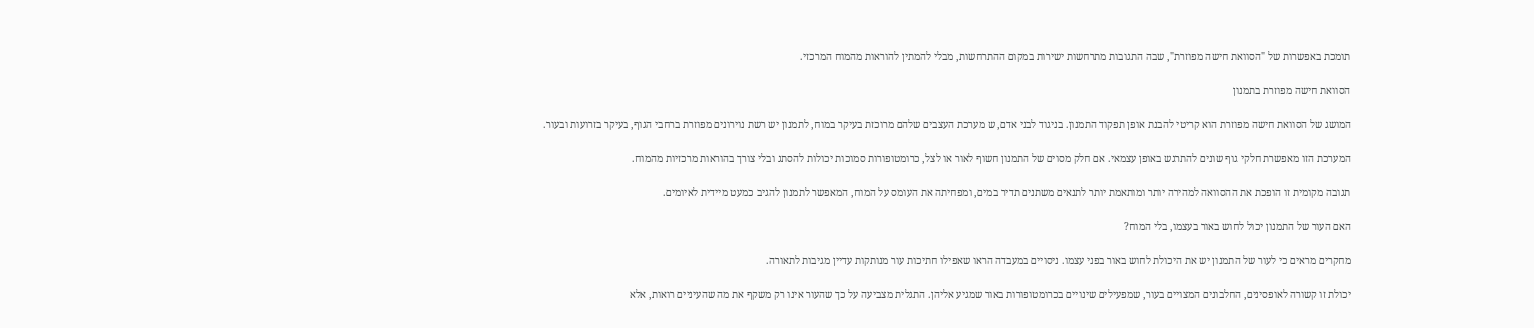תומכת באפשרות של "הסוואת חישה מפוזרת", שבה התגובות מתרחשות ישירות במקום ההתרחשות, מבלי להמתין להוראות מהמוח המרכזי.

הסוואת חישה מפוזרת בתמנון

המושג של הסוואת חישה מפוזרת הוא קריטי להבנת אופן תפקוד התמנון. בניגוד לבני אדם, ש מערכת העצבים שלהם מרוכזת בעיקר במוח, לתמנון יש רשת נוירונים מפוזרת ברחבי הגוף, בעיקר בזרועות ובעור.

המערכת הזו מאפשרת חלקי גוף שונים להתרגש באופן עצמאי. אם חלק מסוים של התמנון חשוף לאור או לצל, כרומטופורות סמוכות יכולות להסתג ובלי צורך בהוראות מרכזיות מהמוח.

תגובה מקומית זו הופכת את ההסוואה למהירה יותר ומותאמת יותר לתנאים משתנים תדיר במים, ומפחיתה את העומס על המוח, המאפשר לתמנון להגיב כמעט מיידית לאיומים.

האם העור של התמנון יכול לחוש באור בעצמו, בלי המוח?

מחקרים מראים כי לעור של התמנון יש את היכולת לחוש באור בפני עצמו. ניסויים במעבדה הראו שאפילו חתיכות עור מנותקות עדיין מגיבות לתאורה.

יכולת זו קשורה לאופסינים, החלבונים המצויים בעור, שמפעילים שינויים בכרומטופורות באור שמגיע אליהן. התגלית מצביעה על כך שהעור אינו רק משקף את מה שהעיניים רואות, אלא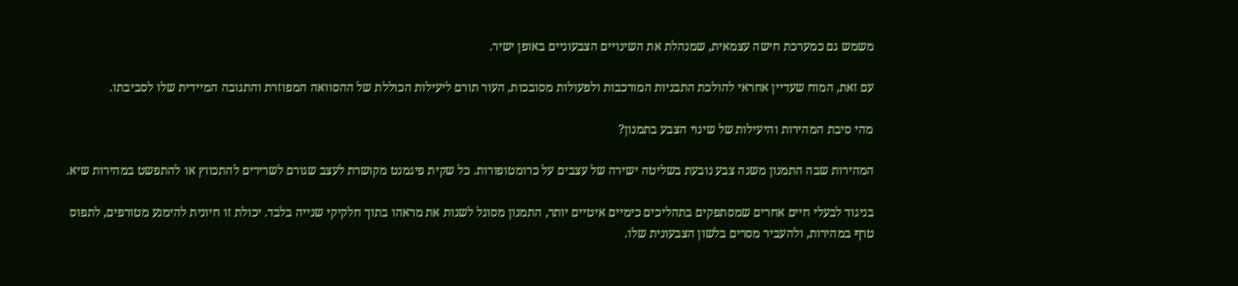משמש גם כמערכת חישה עצמאית, שמנהלת את השינויים הצבעוניים באופן ישיר.

עם זאת, המוח שעדיין אחראי להולכת התבניות המורכבות ולפעולות מסובכות, העור תורם ליעילות הכוללת של ההסוואה המפוזרת והתגובה המיידית שלו לסביבתו.

מהי סיבת המהירות והיעילות של שינוי הצבע בתמנון?

המהירות שבה התמנון משנה צבע נובעת בשליטה ישירה של עצבים על כרומטופורות. כל שקית פיגמנט מקושרת לעצב שגורם לשרירים להתכווץ או להתפשט במהירות שיא.

בניגוד לבעלי חיים אחרים שמסתפקים בתהליכים כימיים איטיים יותר, התמנון מסוגל לשנות את מראהו בתוך חלקיקי שנייה בלבד. יכולת זו חיונית להימנע מטורפים, לתפוס טרף במהירות, ולהעביר מסרים בלשון הצבעונית שלו.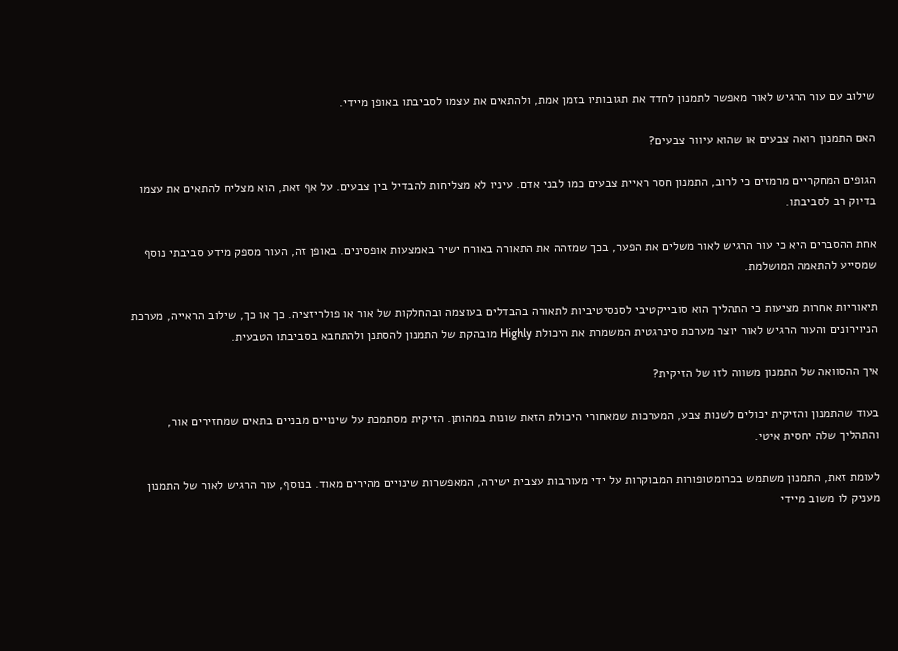שילוב עם עור הרגיש לאור מאפשר לתמנון לחדד את תגובותיו בזמן אמת, ולהתאים את עצמו לסביבתו באופן מיידי.

האם התמנון רואה צבעים או שהוא עיוור צבעים?

הגופים המחקריים מרמזים כי לרוב, התמנון חסר ראיית צבעים כמו לבני אדם. עיניו לא מצליחות להבדיל בין צבעים. על אף זאת, הוא מצליח להתאים את עצמו בדיוק רב לסביבתו.

אחת ההסברים היא כי עור הרגיש לאור משלים את הפער, בכך שמזהה את התאורה באורח ישיר באמצעות אופסינים. באופן זה, העור מספק מידע סביבתי נוסף שמסייע להתאמה המושלמת.

תיאוריות אחרות מציעות כי התהליך הוא סובייקטיבי לסנסיטיביות לתאורה בהבדלים בעוצמה ובהחלקות של אור או פולריזציה. כך או כך, שילוב הראייה, מערכת הניוירונים והעור הרגיש לאור יוצר מערכת סינרגטית המשמרת את היכולת Highly מובהקת של התמנון להסתנן ולהתחבא בסביבתו הטבעית.

איך ההסוואה של התמנון משווה לזו של הזיקית?

בעוד שהתמנון והזיקית יכולים לשנות צבע, המערכות שמאחורי היכולת הזאת שונות במהותן. הזיקית מסתמכת על שינויים מבניים בתאים שמחזירים אור, והתהליך שלה יחסית איטי.

לעומת זאת, התמנון משתמש בכרומטופורות המבוקרות על ידי מעורבות עצבית ישירה, המאפשרות שינויים מהירים מאוד. בנוסף, עור הרגיש לאור של התמנון מעניק לו משוב מיידי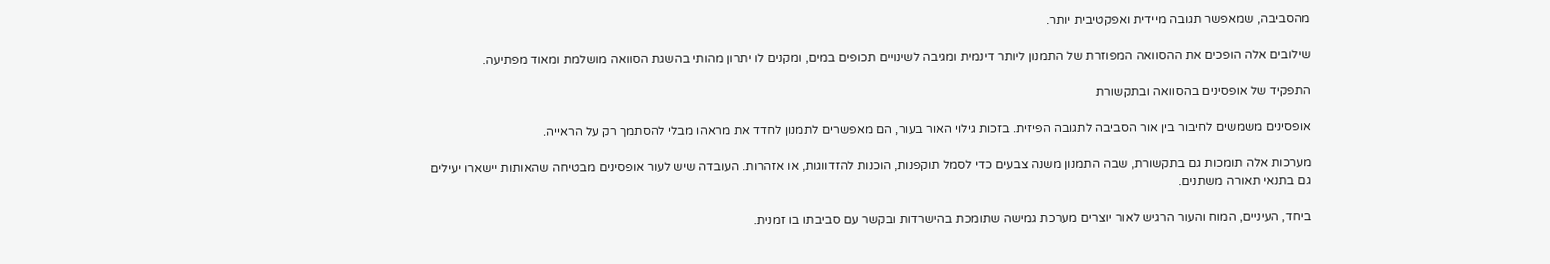מהסביבה, שמאפשר תגובה מיידית ואפקטיבית יותר.

שילובים אלה הופכים את ההסוואה המפוזרת של התמנון ליותר דינמית ומגיבה לשינויים תכופים במים, ומקנים לו יתרון מהותי בהשגת הסוואה מושלמת ומאוד מפתיעה.

התפקיד של אופסינים בהסוואה ובתקשורת

אופסינים משמשים לחיבור בין אור הסביבה לתגובה הפיזית. בזכות גילוי האור בעור, הם מאפשרים לתמנון לחדד את מראהו מבלי להסתמך רק על הראייה.

מערכות אלה תומכות גם בתקשורת, שבה התמנון משנה צבעים כדי לסמל תוקפנות, הוכנות להזדווגות, או אזהרות. העובדה שיש לעור אופסינים מבטיחה שהאותות יישארו יעילים גם בתנאי תאורה משתנים.

ביחד, העיניים, המוח והעור הרגיש לאור יוצרים מערכת גמישה שתומכת בהישרדות ובקשר עם סביבתו בו זמנית.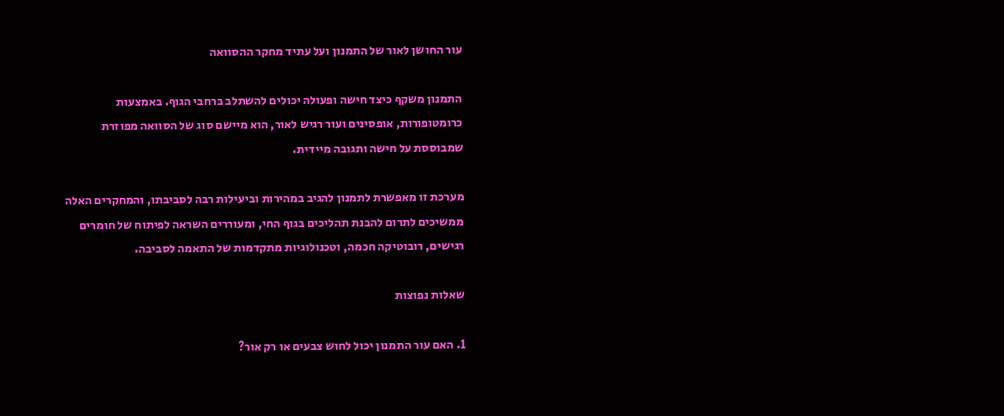עור החושן לאור של התמנון ועל עתיד מחקר ההסוואה

התמנון משקף כיצד חישה ופעולה יכולים להשתלב ברחבי הגוף. באמצעות כרומטופורות, אופסינים ועור רגיש לאור, הוא מיישם סוג של הסוואה מפוזרת שמבוססת על חישה ותגובה מיידית.

מערכת זו מאפשרת לתמנון להגיב במהירות וביעילות רבה לסביבתו, והמחקרים האלה ממשיכים לתרום להבנת תהליכים בגוף החי, ומעוררים השראה לפיתוח של חומרים רגישים, רובוטיקה חכמה, וטכנולוגיות מתקדמות של התאמה לסביבה.

שאלות נפוצות

1. האם עור התמנון יכול לחוש צבעים או רק אור?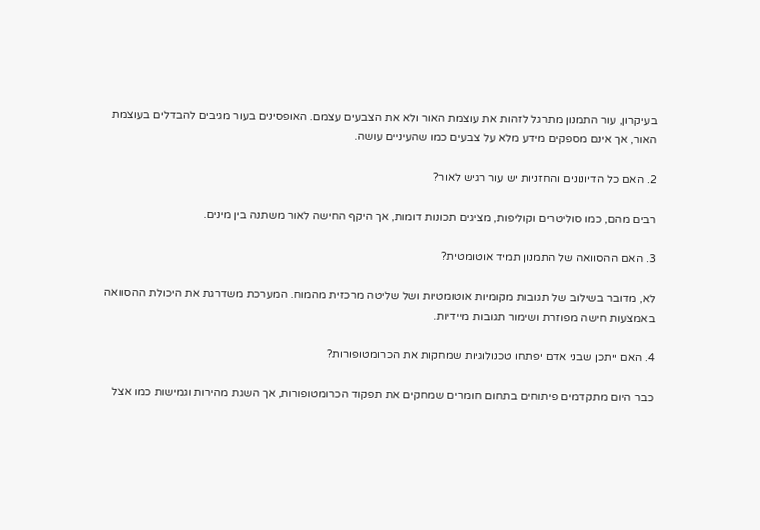בעיקרון, עור התמנון מתרגל לזהות את עוצמת האור ולא את הצבעים עצמם. האופסינים בעור מגיבים להבדלים בעוצמת האור, אך אינם מספקים מידע מלא על צבעים כמו שהעיניים עושה.

2. האם כל הדיונונים והחזניות יש עור רגיש לאור?

רבים מהם, כמו סוליטרים וקוליפות, מציגים תכונות דומות, אך היקף החישה לאור משתנה בין מינים.

3. האם ההסוואה של התמנון תמיד אוטומטית?

לא, מדובר בשילוב של תגובות מקומיות אוטומטיות ושל שליטה מרכזית מהמוח. המערכת משדרגת את היכולת ההסוואה באמצעות חישה מפוזרת ושימור תגובות מיידיות.

4. האם ייתכן שבני אדם יפתחו טכנולוגיות שמחקות את הכרומטופורות?

כבר היום מתקדמים פיתוחים בתחום חומרים שמחקים את תפקוד הכרומטופורות, אך השגת מהירות וגמישות כמו אצל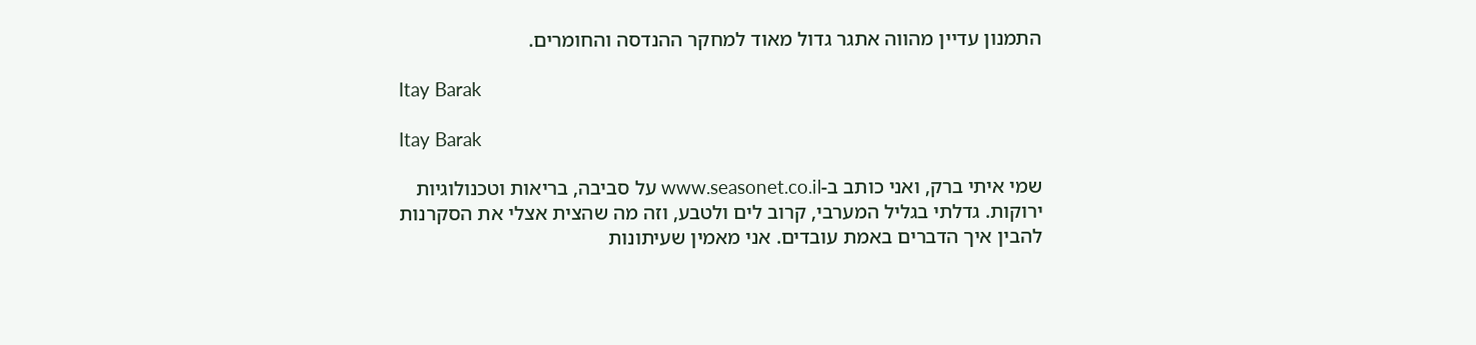התמנון עדיין מהווה אתגר גדול מאוד למחקר ההנדסה והחומרים.

Itay Barak

Itay Barak

שמי איתי ברק, ואני כותב ב-www.seasonet.co.il על סביבה, בריאות וטכנולוגיות ירוקות. גדלתי בגליל המערבי, קרוב לים ולטבע, וזה מה שהצית אצלי את הסקרנות להבין איך הדברים באמת עובדים. אני מאמין שעיתונות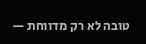טובה לא רק מדווחת —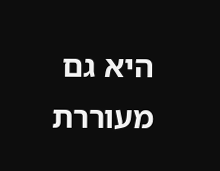היא גם מעוררת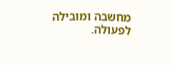מחשבה ומובילה לפעולה.